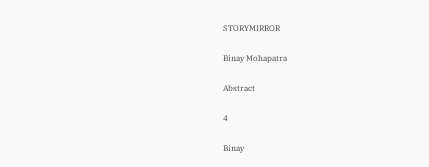STORYMIRROR

Binay Mohapatra

Abstract

4

Binay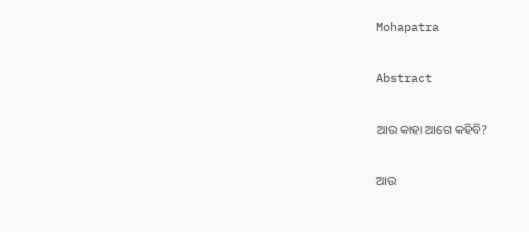Mohapatra

Abstract

ଆଉ କାହା ଆଗେ କହିବି?

ଆଉ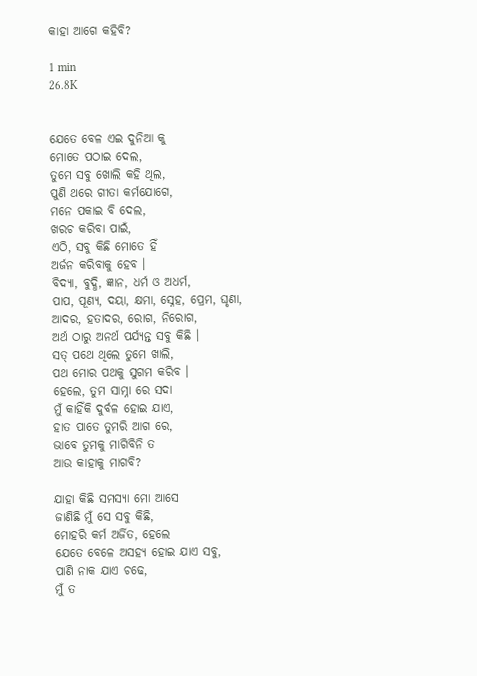କାହା ଆଗେ କହିବି?

1 min
26.8K


ଯେତେ ବେଳ ଏଇ ଦୁନିଆ କୁ
ମୋତେ ପଠାଇ ଦେଲ,
ତୁମେ ସବୁ ଖୋଲି କହି ଥିଲ,
ପୁଣି ଥରେ ଗୀତା କର୍ମଯୋଗେ,
ମନେ ପକାଇ ବି ଦେଲ,
ଖରଚ କରିବା ପାଇଁ,
ଏଠି, ସବୁ କିଛି ମୋତେ ହିଁ
ଅର୍ଜନ କରିବାକୁ ହେବ ।
ବିଦ୍ୟା, ବୁଦ୍ଧି, ଜ୍ଞାନ, ଧର୍ମ ଓ ଅଧର୍ମ,
ପାପ, ପୂଣ୍ୟ, ଦୟା, କ୍ଷମା, ସ୍ନେହ, ପ୍ରେମ, ଘୃଣା,
ଆଦର, ହତାଦର, ରୋଗ, ନିରୋଗ,
ଅର୍ଥ ଠାରୁ ଅନର୍ଥ ପର୍ଯ୍ୟନ୍ତ ସବୁ କିଛି ।
ସତ୍ ପଥେ ଥିଲେ ତୁମେ ଖାଲି,
ପଥ ମୋର ପଥକୁ ସୁଗମ କରିବ ।
ହେଲେ, ତୁମ ସାମ୍ନା ରେ ସଦା
ମୁଁ କାହିଁକି ଦୁର୍ବଳ ହୋଇ ଯାଏ,
ହାତ ପାତେ ତୁମରି ଆଗ ରେ,
ଭାବେ ତୁମକୁ ମାଗିବିନି ତ
ଆଉ କାହାକୁ ମାଗବି?

ଯାହା କିଛି ସମସ୍ୟା ମୋ ଆସେ
ଜାଣିଛି ମୁଁ ସେ ସବୁ କିଛି,
ମୋହରି କର୍ମ ଅର୍ଜିତ, ହେଲେ
ଯେତେ ବେଳେ ଅସହ୍ୟ ହୋଇ ଯାଏ ସବୁ,
ପାଣି ନାକ ଯାଏ ଚଢେ,
ମୁଁ ତ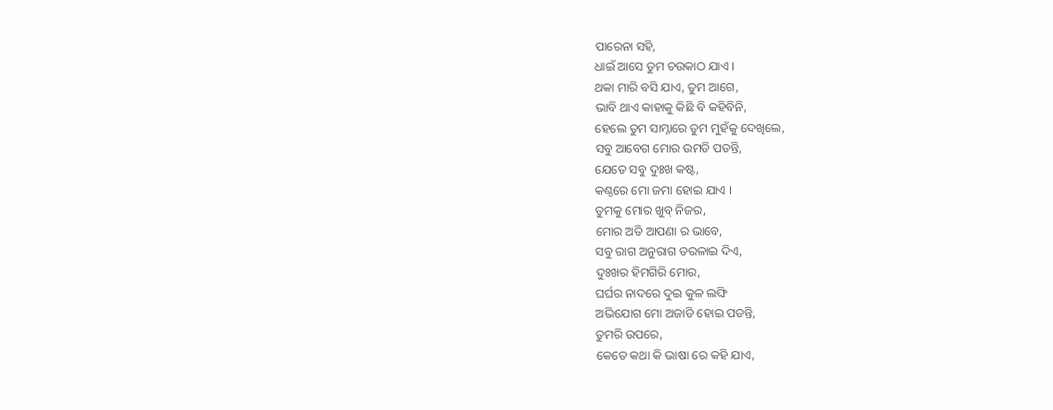ପାରେନା ସହି,
ଧାଇଁ ଆସେ ତୁମ ଚଉକାଠ ଯାଏ ।
ଥକା ମାରି ବସି ଯାଏ, ତୁମ ଆଗେ,
ଭାବି ଥାଏ କାହାକୁ କିଛି ବି କହିବିନି,
ହେଲେ ତୁମ ସାମ୍ନାରେ ତୁମ ମୁହଁକୁ ଦେଖିଲେ,
ସବୁ ଆବେଗ ମୋର ଉମଡି ପଡନ୍ତି,
ଯେତେ ସବୁ ଦୁଃଖ କଷ୍ଟ,
କଣ୍ଠରେ ମୋ ଜମା ହୋଇ ଯାଏ ।
ତୁମକୁ ମୋର ଖୁବ୍ ନିଜର,
ମୋର ଅତି ଆପଣା ର ଭାବେ,
ସବୁ ରାଗ ଅନୁରାଗ ତରଳାଇ ଦିଏ,
ଦୁଃଖର ହିମଗିରି ମୋର,
ଘର୍ଘର ନାଦରେ ଦୁଇ କୁଳ ଲଙ୍ଘି
ଅଭିଯୋଗ ମୋ ଅଜାଡି ହୋଇ ପଡନ୍ତି,
ତୁମରି ଉପରେ,
କେତେ କଥା କି ଭାଷା ରେ କହି ଯାଏ,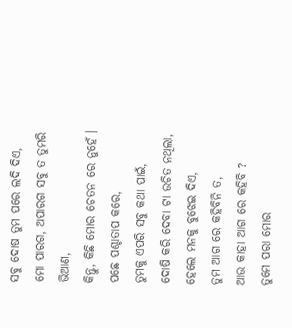ସବୁ ଦୋଷ ତୁମ ପରେ ଲଦି ଦିଏ,
ମୋ ପାରଗ, ଅପାରଗ ସବୁ ତ ତୁମରି ଭିଆଣ,
କିନ୍ତୁ, କିଛି ମୋର ଚେତନ ରେ ନୁହେଁ ।
ପଛେ ପଶ୍ଚାତାପ କରେ,
ତୁମକୁ ଏପରି ସବୁ କଥା ପାଇଁ,
ଦୋଷି କରି ଦେବା ଟା ଉଚିତ ନଥିଲା,
ହେଲେ ମନକୁ ବୁଝେଇ ଦିଏ,
ତୁମ ଆଗ ରେ କହିବିନି ତ,
ଆଉ କାହା ଆଗ ରେ କହିବି ?
ତୁମେ ପରା ମୋର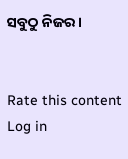ସବୁଠୁ ନିଜର ।


Rate this content
Log in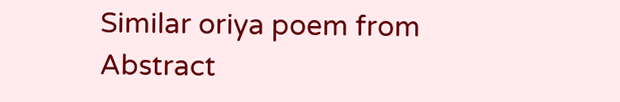Similar oriya poem from Abstract